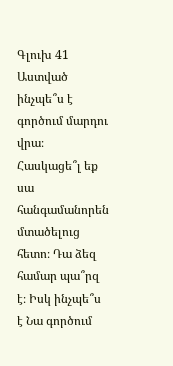Գլուխ 41
Աստված ինչպե՞ս է գործում մարդու վրա։ Հասկացե՞լ եք սա հանգամանորեն մտածելուց հետո։ Դա ձեզ համար պա՞րզ է։ Իսկ ինչպե՞ս է Նա գործում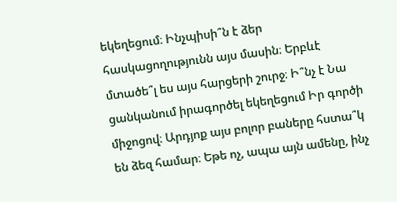եկեղեցում։ Ինչպիսի՞ն է ձեր հասկացողությունն այս մասին։ Երբևէ մտածե՞լ ես այս հարցերի շուրջ։ Ի՞նչ է Նա ցանկանում իրագործել եկեղեցում Իր գործի միջոցով։ Արդյոք այս բոլոր բաները հստա՞կ են ձեզ համար։ Եթե ոչ, ապա այն ամենը, ինչ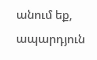անում եք, ապարդյուն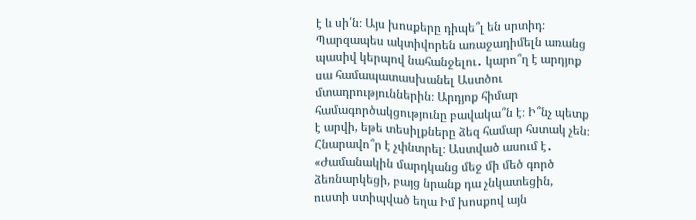է և սի՛ն։ Այս խոսքերը դիպե՞լ են սրտիդ։ Պարզապես ակտիվորեն առաջադիմելն առանց պասիվ կերպով նահանջելու․ կարո՞ղ է արդյոք սա համապատասխանել Աստծու մտադրություններին։ Արդյոք հիմար համագործակցությունը բավակա՞ն է։ Ի՞նչ պետք է արվի, եթե տեսիլքները ձեզ համար հստակ չեն։ Հնարավո՞ր է չփնտրել։ Աստված ասում է․ «Ժամանակին մարդկանց մեջ մի մեծ գործ ձեռնարկեցի, բայց նրանք դա չնկատեցին, ուստի ստիպված եղա Իմ խոսքով այն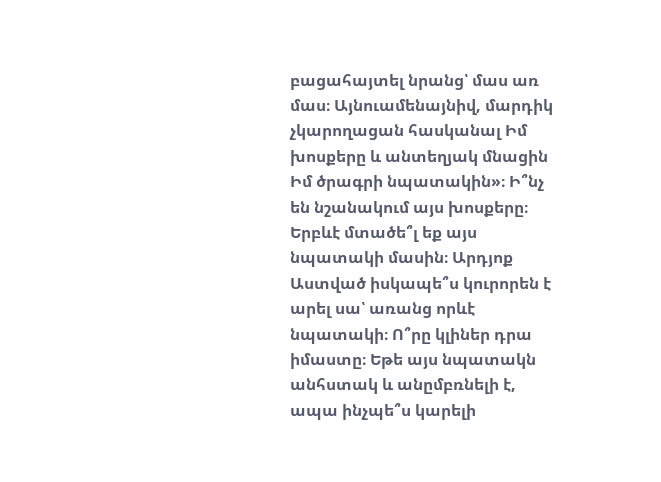բացահայտել նրանց՝ մաս առ մաս։ Այնուամենայնիվ, մարդիկ չկարողացան հասկանալ Իմ խոսքերը և անտեղյակ մնացին Իմ ծրագրի նպատակին»։ Ի՞նչ են նշանակում այս խոսքերը։ Երբևէ մտածե՞լ եք այս նպատակի մասին։ Արդյոք Աստված իսկապե՞ս կուրորեն է արել սա՝ առանց որևէ նպատակի։ Ո՞րը կլիներ դրա իմաստը։ Եթե այս նպատակն անհստակ և անըմբռնելի է, ապա ինչպե՞ս կարելի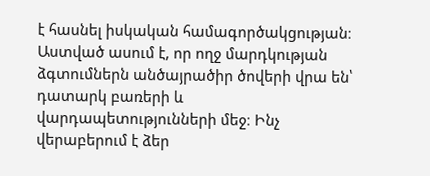է հասնել իսկական համագործակցության։ Աստված ասում է, որ ողջ մարդկության ձգտումներն անծայրածիր ծովերի վրա են՝ դատարկ բառերի և վարդապետությունների մեջ։ Ինչ վերաբերում է ձեր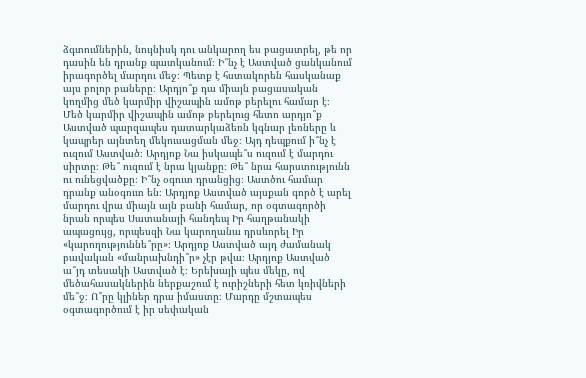ձգտումներին, նույնիսկ դու անկարող ես բացատրել, թե որ դասին են դրանք պատկանում։ Ի՞նչ է Աստված ցանկանում իրագործել մարդու մեջ։ Պետք է հստակորեն հասկանաք այս բոլոր բաները։ Արդյո՞ք դա միայն բացասական կողմից մեծ կարմիր վիշապին ամոթ բերելու համար է։ Մեծ կարմիր վիշապին ամոթ բերելուց հետո արդյո՞ք Աստված պարզապես դատարկաձեռն կգնար լեռները և կապրեր այնտեղ մեկուսացման մեջ։ Այդ դեպքում ի՞նչ է ուզում Աստված։ Արդյոք Նա իսկապե՞ս ուզում է մարդու սիրտը։ Թե՞ ուզում է նրա կյանքը։ Թե՞ նրա հարստությունն ու ունեցվածքը։ Ի՞նչ օգուտ դրանցից։ Աստծու համար դրանք անօգուտ են։ Արդյոք Աստված այսքան գործ է արել մարդու վրա միայն այն բանի համար, որ օգտագործի նրան որպես Սատանայի հանդեպ Իր հաղթանակի ապացույց, որպեսզի Նա կարողանա դրսևորել Իր «կարողություննե՞րը»։ Արդյոք Աստված այդ ժամանակ բավական «մանրախնդի՞ր» չէր թվա։ Արդյոք Աստված ա՞յդ տեսակի Աստված է։ Երեխայի պես մեկը, ով մեծահասակներին ներքաշում է ուրիշների հետ կռիվների մե՞ջ։ Ո՞րը կլիներ դրա իմաստը։ Մարդը մշտապես օգտագործում է իր սեփական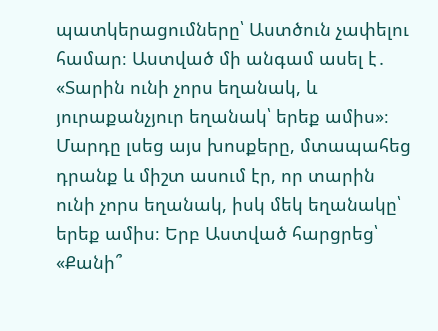պատկերացումները՝ Աստծուն չափելու համար։ Աստված մի անգամ ասել է․ «Տարին ունի չորս եղանակ, և յուրաքանչյուր եղանակ՝ երեք ամիս»։ Մարդը լսեց այս խոսքերը, մտապահեց դրանք և միշտ ասում էր, որ տարին ունի չորս եղանակ, իսկ մեկ եղանակը՝ երեք ամիս։ Երբ Աստված հարցրեց՝ «Քանի՞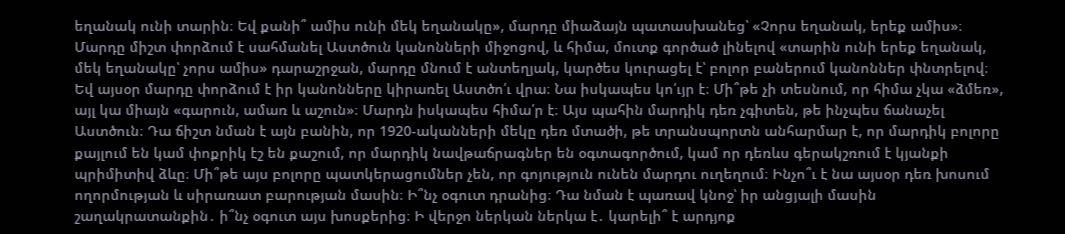եղանակ ունի տարին։ Եվ քանի՞ ամիս ունի մեկ եղանակը», մարդը միաձայն պատասխանեց՝ «Չորս եղանակ, երեք ամիս»։ Մարդը միշտ փորձում է սահմանել Աստծուն կանոնների միջոցով, և հիմա, մուտք գործած լինելով «տարին ունի երեք եղանակ, մեկ եղանակը՝ չորս ամիս» դարաշրջան, մարդը մնում է անտեղյակ, կարծես կուրացել է՝ բոլոր բաներում կանոններ փնտրելով։ Եվ այսօր մարդը փորձում է իր կանոնները կիրառել Աստծո՛ւ վրա։ Նա իսկապես կո՛ւյր է։ Մի՞թե չի տեսնում, որ հիմա չկա «ձմեռ», այլ կա միայն «գարուն, ամառ և աշուն»։ Մարդն իսկապես հիմա՛ր է։ Այս պահին մարդիկ դեռ չգիտեն, թե ինչպես ճանաչել Աստծուն։ Դա ճիշտ նման է այն բանին, որ 1920-ականների մեկը դեռ մտածի, թե տրանսպորտն անհարմար է, որ մարդիկ բոլորը քայլում են կամ փոքրիկ էշ են քաշում, որ մարդիկ նավթաճրագներ են օգտագործում, կամ որ դեռևս գերակշռում է կյանքի պրիմիտիվ ձևը։ Մի՞թե այս բոլորը պատկերացումներ չեն, որ գոյություն ունեն մարդու ուղեղում։ Ինչո՞ւ է նա այսօր դեռ խոսում ողորմության և սիրառատ բարության մասին։ Ի՞նչ օգուտ դրանից։ Դա նման է պառավ կնոջ՝ իր անցյալի մասին շաղակրատանքին․ ի՞նչ օգուտ այս խոսքերից։ Ի վերջո ներկան ներկա է․ կարելի՞ է արդյոք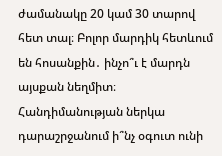ժամանակը 20 կամ 30 տարով հետ տալ։ Բոլոր մարդիկ հետևում են հոսանքին․ ինչո՞ւ է մարդն այսքան նեղմիտ։ Հանդիմանության ներկա դարաշրջանում ի՞նչ օգուտ ունի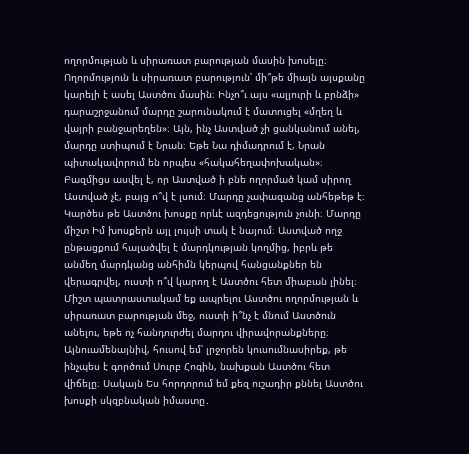ողորմության և սիրառատ բարության մասին խոսելը։ Ողորմություն և սիրառատ բարություն՝ մի՞թե միայն այսքանը կարելի է ասել Աստծու մասին։ Ինչո՞ւ այս «ալյուրի և բրնձի» դարաշրջանում մարդը շարունակում է մատուցել «մղեղ և վայրի բանջարեղեն»։ Այն, ինչ Աստված չի ցանկանում անել, մարդը ստիպում է Նրան։ Եթե Նա դիմադրում է, Նրան պիտակավորում են որպես «հակահեղափոխական»։ Բազմիցս ասվել է, որ Աստված ի բնե ողորմած կամ սիրող Աստված չէ, բայց ո՞վ է լսում։ Մարդը չափազանց անհեթեթ է։ Կարծես թե Աստծու խոսքը որևէ ազդեցություն չունի։ Մարդը միշտ Իմ խոսքերն այլ լույսի տակ է նայում։ Աստված ողջ ընթացքում հալածվել է մարդկության կողմից, իբրև թե անմեղ մարդկանց անհիմն կերպով հանցանքներ են վերագրվել, ուստի ո՞վ կարող է Աստծու հետ միաբան լինել։ Միշտ պատրաստակամ եք ապրելու Աստծու ողորմության և սիրառատ բարության մեջ, ուստի ի՞նչ է մնում Աստծուն անելու, եթե ոչ հանդուրժել մարդու վիրավորանքները։ Այնուամենայնիվ, հուսով եմ՝ լրջորեն կուսումնասիրեք, թե ինչպես է գործում Սուրբ Հոգին, նախքան Աստծու հետ վիճելը։ Սակայն Ես հորդորում եմ քեզ ուշադիր քննել Աստծու խոսքի սկզբնական իմաստը․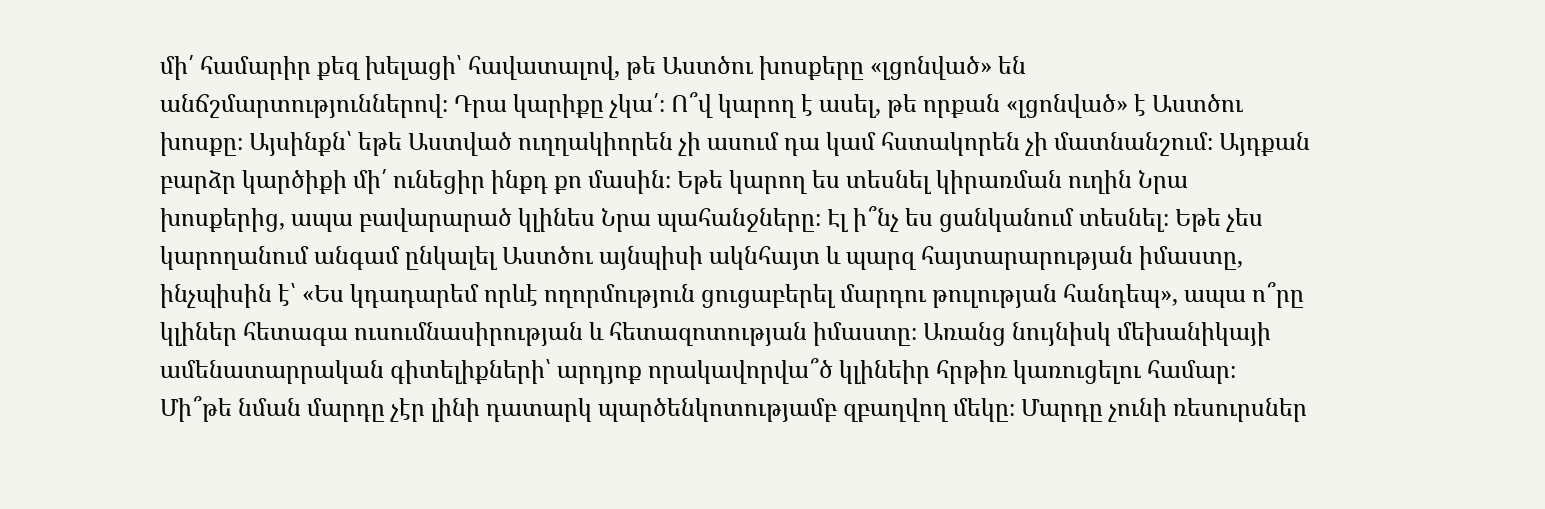մի՛ համարիր քեզ խելացի՝ հավատալով, թե Աստծու խոսքերը «լցոնված» են անճշմարտություններով։ Դրա կարիքը չկա՛։ Ո՞վ կարող է ասել, թե որքան «լցոնված» է Աստծու խոսքը։ Այսինքն՝ եթե Աստված ուղղակիորեն չի ասում դա կամ հստակորեն չի մատնանշում։ Այդքան բարձր կարծիքի մի՛ ունեցիր ինքդ քո մասին։ Եթե կարող ես տեսնել կիրառման ուղին Նրա խոսքերից, ապա բավարարած կլինես Նրա պահանջները։ Էլ ի՞նչ ես ցանկանում տեսնել։ Եթե չես կարողանում անգամ ընկալել Աստծու այնպիսի ակնհայտ և պարզ հայտարարության իմաստը, ինչպիսին է՝ «Ես կդադարեմ որևէ ողորմություն ցուցաբերել մարդու թուլության հանդեպ», ապա ո՞րը կլիներ հետագա ուսումնասիրության և հետազոտության իմաստը։ Առանց նույնիսկ մեխանիկայի ամենատարրական գիտելիքների՝ արդյոք որակավորվա՞ծ կլինեիր հրթիռ կառուցելու համար։ Մի՞թե նման մարդը չէր լինի դատարկ պարծենկոտությամբ զբաղվող մեկը։ Մարդը չունի ռեսուրսներ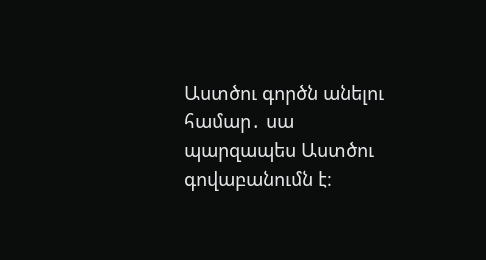Աստծու գործն անելու համար․ սա պարզապես Աստծու գովաբանումն է։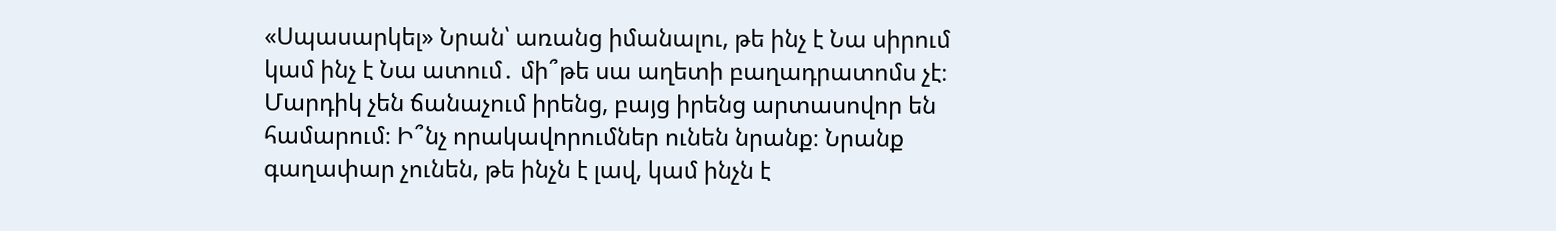«Սպասարկել» Նրան՝ առանց իմանալու, թե ինչ է Նա սիրում կամ ինչ է Նա ատում․ մի՞թե սա աղետի բաղադրատոմս չէ։ Մարդիկ չեն ճանաչում իրենց, բայց իրենց արտասովոր են համարում։ Ի՞նչ որակավորումներ ունեն նրանք։ Նրանք գաղափար չունեն, թե ինչն է լավ, կամ ինչն է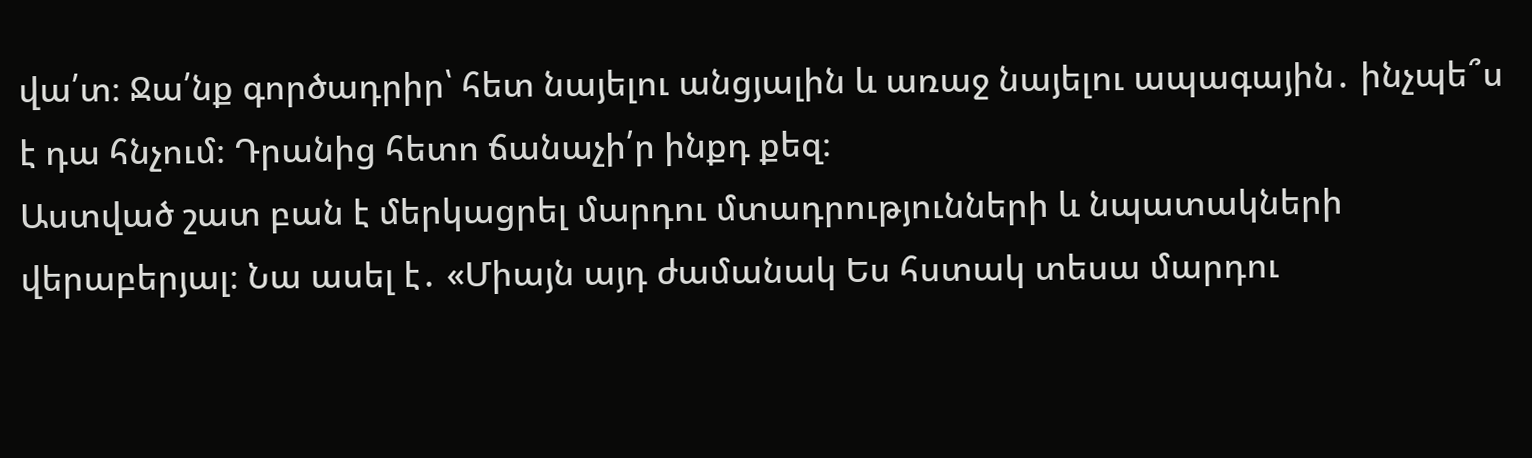վա՛տ։ Ջա՛նք գործադրիր՝ հետ նայելու անցյալին և առաջ նայելու ապագային․ ինչպե՞ս է դա հնչում։ Դրանից հետո ճանաչի՛ր ինքդ քեզ։
Աստված շատ բան է մերկացրել մարդու մտադրությունների և նպատակների վերաբերյալ։ Նա ասել է․ «Միայն այդ ժամանակ Ես հստակ տեսա մարդու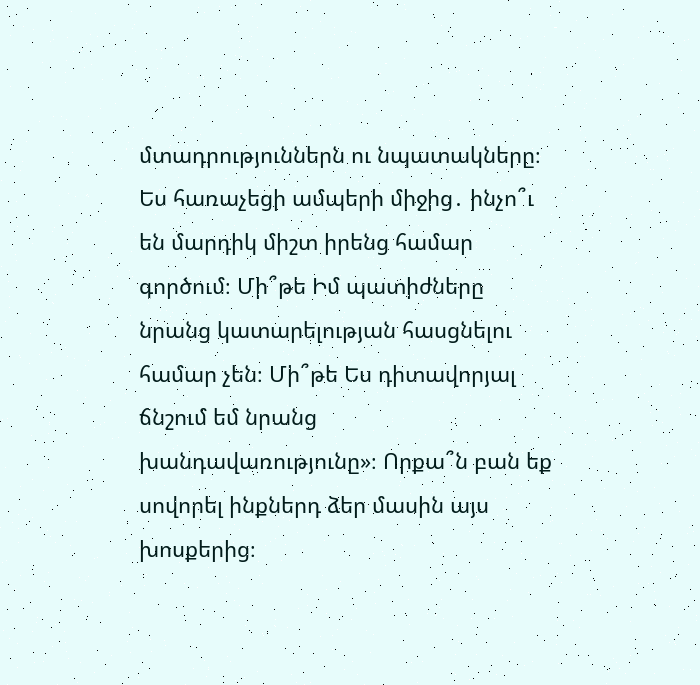մտադրություններն ու նպատակները։ Ես հառաչեցի ամպերի միջից․ ինչո՞ւ են մարդիկ միշտ իրենց համար գործում։ Մի՞թե Իմ պատիժները նրանց կատարելության հասցնելու համար չեն։ Մի՞թե Ես դիտավորյալ ճնշում եմ նրանց խանդավառությունը»։ Որքա՞ն բան եք սովորել ինքներդ ձեր մասին այս խոսքերից։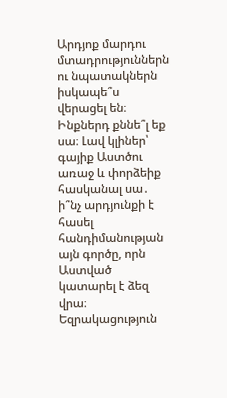Արդյոք մարդու մտադրություններն ու նպատակներն իսկապե՞ս վերացել են։ Ինքներդ քննե՞լ եք սա։ Լավ կլիներ՝ գայիք Աստծու առաջ և փորձեիք հասկանալ սա․ ի՞նչ արդյունքի է հասել հանդիմանության այն գործը, որն Աստված կատարել է ձեզ վրա։ Եզրակացություն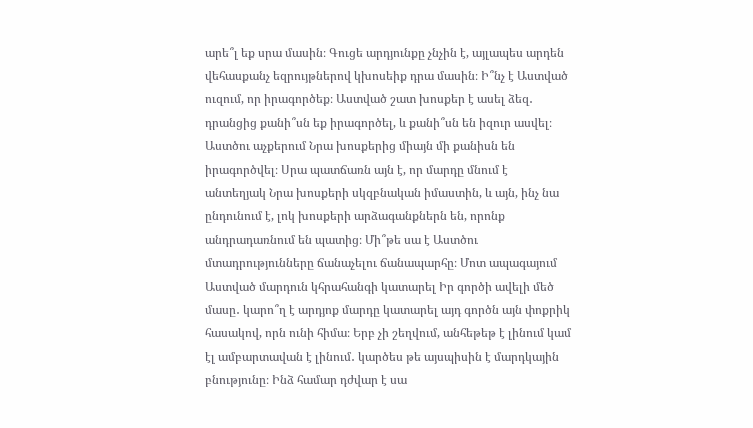արե՞լ եք սրա մասին։ Գուցե արդյունքը չնչին է, այլապես արդեն վեհասքանչ եզրույթներով կխոսեիք դրա մասին։ Ի՞նչ է Աստված ուզում, որ իրագործեք։ Աստված շատ խոսքեր է ասել ձեզ․ դրանցից քանի՞սն եք իրագործել, և քանի՞սն են իզուր ասվել։ Աստծու աչքերում Նրա խոսքերից միայն մի քանիսն են իրագործվել։ Սրա պատճառն այն է, որ մարդը մնում է անտեղյակ Նրա խոսքերի սկզբնական իմաստին, և այն, ինչ նա ընդունում է, լոկ խոսքերի արձագանքներն են, որոնք անդրադառնում են պատից։ Մի՞թե սա է Աստծու մտադրությունները ճանաչելու ճանապարհը։ Մոտ ապագայում Աստված մարդուն կհրահանգի կատարել Իր գործի ավելի մեծ մասը․ կարո՞ղ է արդյոք մարդը կատարել այդ գործն այն փոքրիկ հասակով, որն ունի հիմա։ Երբ չի շեղվում, անհեթեթ է լինում կամ էլ ամբարտավան է լինում․ կարծես թե այսպիսին է մարդկային բնությունը։ Ինձ համար դժվար է սա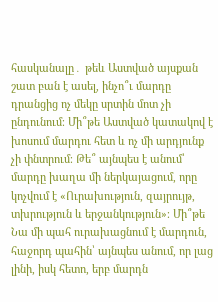հասկանալը․ թեև Աստված այսքան շատ բան է ասել, ինչո՞ւ մարդը դրանցից ոչ մեկը սրտին մոտ չի ընդունում։ Մի՞թե Աստված կատակով է խոսում մարդու հետ և ոչ մի արդյունք չի փնտրում։ Թե՞ այնպես է անում՝ մարդը խաղա մի ներկայացում, որը կոչվում է «Ուրախություն, զայրույթ, տխրություն և երջանկություն»։ Մի՞թե Նա մի պահ ուրախացնում է մարդուն, հաջորդ պահին՝ այնպես անում, որ լաց լինի, իսկ հետո, երբ մարդն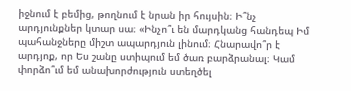իջնում է բեմից, թողնում է նրան իր հույսին։ Ի՞նչ արդյունքներ կտար սա։ «Ինչո՞ւ են մարդկանց հանդեպ Իմ պահանջները միշտ ապարդյուն լինում։ Հնարավո՞ր է արդյոք, որ Ես շանը ստիպում եմ ծառ բարձրանալ։ Կամ փորձո՞ւմ եմ անախորժություն ստեղծել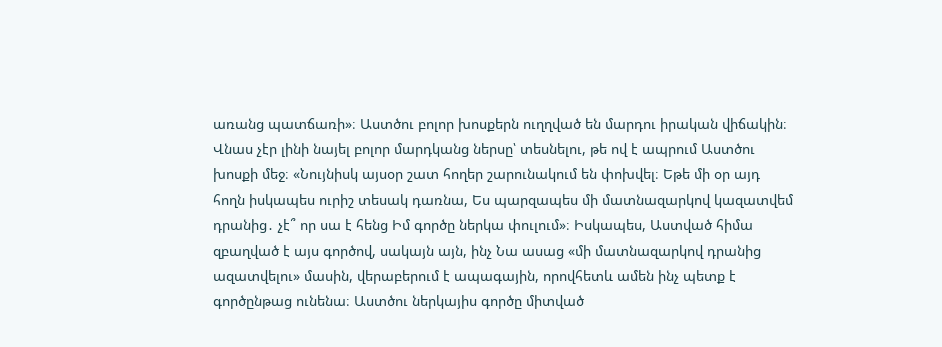առանց պատճառի»։ Աստծու բոլոր խոսքերն ուղղված են մարդու իրական վիճակին։ Վնաս չէր լինի նայել բոլոր մարդկանց ներսը՝ տեսնելու, թե ով է ապրում Աստծու խոսքի մեջ։ «Նույնիսկ այսօր շատ հողեր շարունակում են փոխվել։ Եթե մի օր այդ հողն իսկապես ուրիշ տեսակ դառնա, Ես պարզապես մի մատնազարկով կազատվեմ դրանից․ չէ՞ որ սա է հենց Իմ գործը ներկա փուլում»։ Իսկապես, Աստված հիմա զբաղված է այս գործով, սակայն այն, ինչ Նա ասաց «մի մատնազարկով դրանից ազատվելու» մասին, վերաբերում է ապագային, որովհետև ամեն ինչ պետք է գործընթաց ունենա։ Աստծու ներկայիս գործը միտված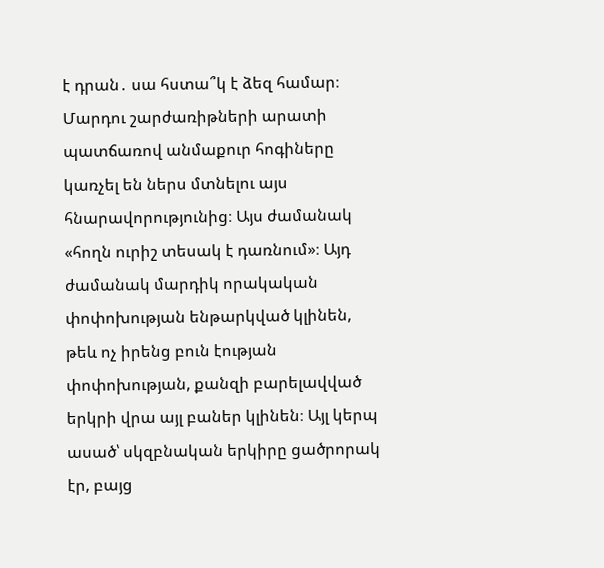է դրան․ սա հստա՞կ է ձեզ համար։ Մարդու շարժառիթների արատի պատճառով անմաքուր հոգիները կառչել են ներս մտնելու այս հնարավորությունից։ Այս ժամանակ «հողն ուրիշ տեսակ է դառնում»։ Այդ ժամանակ մարդիկ որակական փոփոխության ենթարկված կլինեն, թեև ոչ իրենց բուն էության փոփոխության, քանզի բարելավված երկրի վրա այլ բաներ կլինեն։ Այլ կերպ ասած՝ սկզբնական երկիրը ցածրորակ էր, բայց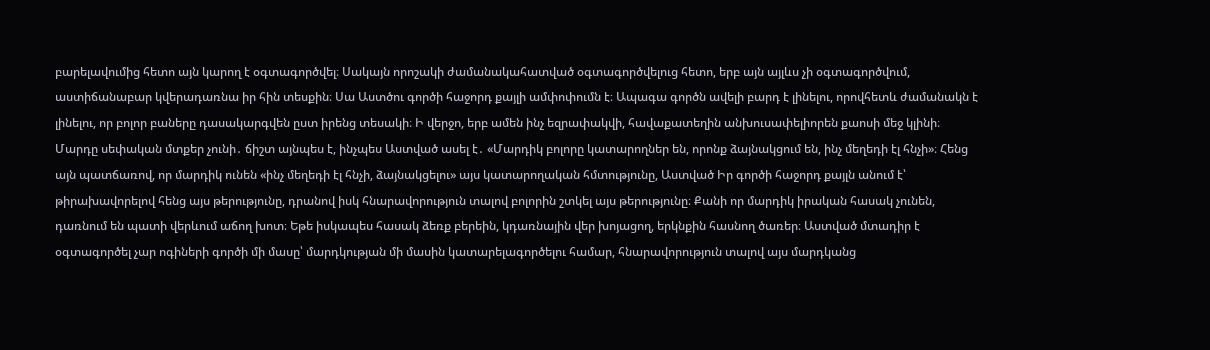բարելավումից հետո այն կարող է օգտագործվել։ Սակայն որոշակի ժամանակահատված օգտագործվելուց հետո, երբ այն այլևս չի օգտագործվում, աստիճանաբար կվերադառնա իր հին տեսքին։ Սա Աստծու գործի հաջորդ քայլի ամփոփումն է։ Ապագա գործն ավելի բարդ է լինելու, որովհետև ժամանակն է լինելու, որ բոլոր բաները դասակարգվեն ըստ իրենց տեսակի։ Ի վերջո, երբ ամեն ինչ եզրափակվի, հավաքատեղին անխուսափելիորեն քաոսի մեջ կլինի։ Մարդը սեփական մտքեր չունի․ ճիշտ այնպես է, ինչպես Աստված ասել է․ «Մարդիկ բոլորը կատարողներ են, որոնք ձայնակցում են, ինչ մեղեդի էլ հնչի»։ Հենց այն պատճառով, որ մարդիկ ունեն «ինչ մեղեդի էլ հնչի, ձայնակցելու» այս կատարողական հմտությունը, Աստված Իր գործի հաջորդ քայլն անում է՝ թիրախավորելով հենց այս թերությունը, դրանով իսկ հնարավորություն տալով բոլորին շտկել այս թերությունը։ Քանի որ մարդիկ իրական հասակ չունեն, դառնում են պատի վերևում աճող խոտ։ Եթե իսկապես հասակ ձեռք բերեին, կդառնային վեր խոյացող, երկնքին հասնող ծառեր։ Աստված մտադիր է օգտագործել չար ոգիների գործի մի մասը՝ մարդկության մի մասին կատարելագործելու համար, հնարավորություն տալով այս մարդկանց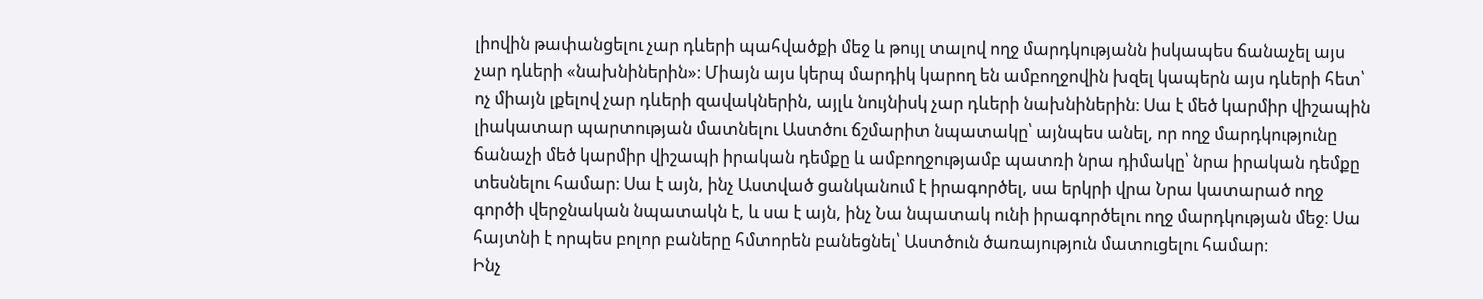լիովին թափանցելու չար դևերի պահվածքի մեջ և թույլ տալով ողջ մարդկությանն իսկապես ճանաչել այս չար դևերի «նախնիներին»։ Միայն այս կերպ մարդիկ կարող են ամբողջովին խզել կապերն այս դևերի հետ՝ ոչ միայն լքելով չար դևերի զավակներին, այլև նույնիսկ չար դևերի նախնիներին։ Սա է մեծ կարմիր վիշապին լիակատար պարտության մատնելու Աստծու ճշմարիտ նպատակը՝ այնպես անել, որ ողջ մարդկությունը ճանաչի մեծ կարմիր վիշապի իրական դեմքը և ամբողջությամբ պատռի նրա դիմակը՝ նրա իրական դեմքը տեսնելու համար։ Սա է այն, ինչ Աստված ցանկանում է իրագործել, սա երկրի վրա Նրա կատարած ողջ գործի վերջնական նպատակն է, և սա է այն, ինչ Նա նպատակ ունի իրագործելու ողջ մարդկության մեջ։ Սա հայտնի է որպես բոլոր բաները հմտորեն բանեցնել՝ Աստծուն ծառայություն մատուցելու համար։
Ինչ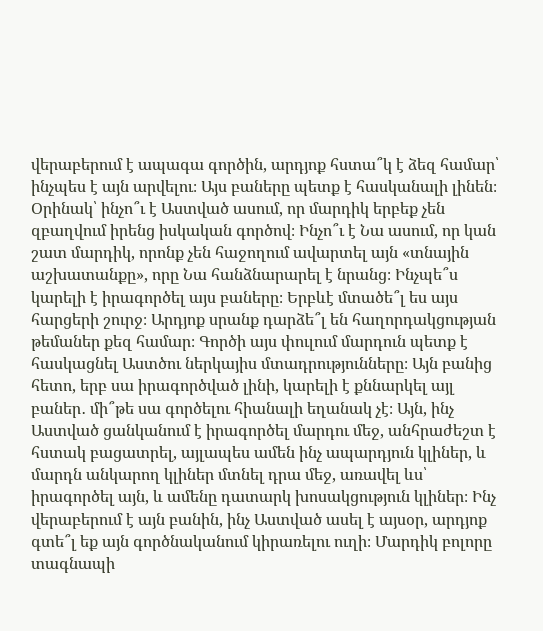վերաբերում է ապագա գործին, արդյոք հստա՞կ է ձեզ համար՝ ինչպես է այն արվելու։ Այս բաները պետք է հասկանալի լինեն։ Օրինակ՝ ինչո՞ւ է Աստված ասում, որ մարդիկ երբեք չեն զբաղվում իրենց իսկական գործով։ Ինչո՞ւ է Նա ասում, որ կան շատ մարդիկ, որոնք չեն հաջողում ավարտել այն «տնային աշխատանքը», որը Նա հանձնարարել է նրանց։ Ինչպե՞ս կարելի է իրագործել այս բաները։ Երբևէ մտածե՞լ ես այս հարցերի շուրջ։ Արդյոք սրանք դարձե՞լ են հաղորդակցության թեմաներ քեզ համար։ Գործի այս փուլում մարդուն պետք է հասկացնել Աստծու ներկայիս մտադրությունները։ Այն բանից հետո, երբ սա իրագործված լինի, կարելի է քննարկել այլ բաներ․ մի՞թե սա գործելու հիանալի եղանակ չէ։ Այն, ինչ Աստված ցանկանում է իրագործել մարդու մեջ, անհրաժեշտ է հստակ բացատրել, այլապես ամեն ինչ ապարդյուն կլիներ, և մարդն անկարող կլիներ մտնել դրա մեջ, առավել ևս՝ իրագործել այն, և ամենը դատարկ խոսակցություն կլիներ։ Ինչ վերաբերում է այն բանին, ինչ Աստված ասել է այսօր, արդյոք գտե՞լ եք այն գործնականում կիրառելու ուղի։ Մարդիկ բոլորը տագնապի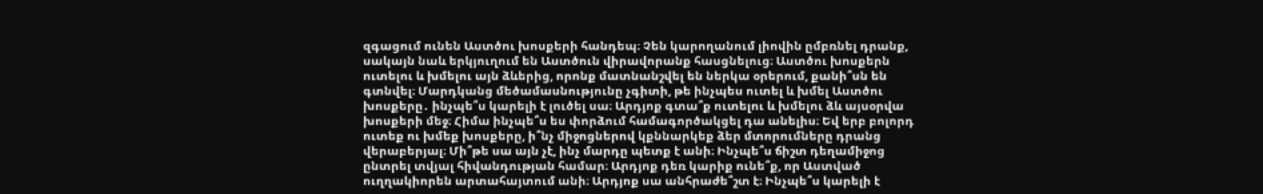զգացում ունեն Աստծու խոսքերի հանդեպ։ Չեն կարողանում լիովին ըմբռնել դրանք, սակայն նաև երկյուղում են Աստծուն վիրավորանք հասցնելուց։ Աստծու խոսքերն ուտելու և խմելու այն ձևերից, որոնք մատնանշվել են ներկա օրերում, քանի՞սն են գտնվել։ Մարդկանց մեծամասնությունը չգիտի, թե ինչպես ուտել և խմել Աստծու խոսքերը․ ինչպե՞ս կարելի է լուծել սա։ Արդյոք գտա՞ք ուտելու և խմելու ձև այսօրվա խոսքերի մեջ։ Հիմա ինչպե՞ս ես փորձում համագործակցել դա անելիս։ Եվ երբ բոլորդ ուտեք ու խմեք խոսքերը, ի՞նչ միջոցներով կքննարկեք ձեր մտորումները դրանց վերաբերյալ։ Մի՞թե սա այն չէ, ինչ մարդը պետք է անի։ Ինչպե՞ս ճիշտ դեղամիջոց ընտրել տվյալ հիվանդության համար։ Արդյոք դեռ կարիք ունե՞ք, որ Աստված ուղղակիորեն արտահայտում անի։ Արդյոք սա անհրաժե՞շտ է։ Ինչպե՞ս կարելի է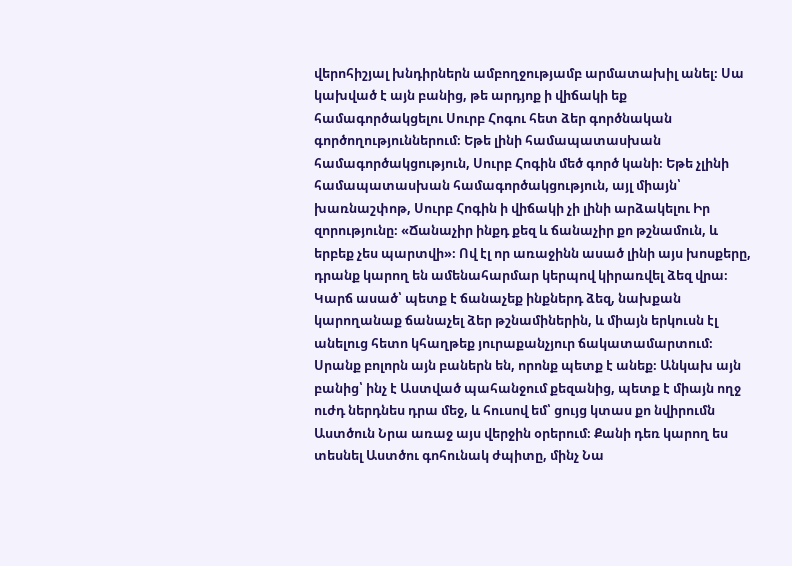վերոհիշյալ խնդիրներն ամբողջությամբ արմատախիլ անել։ Սա կախված է այն բանից, թե արդյոք ի վիճակի եք համագործակցելու Սուրբ Հոգու հետ ձեր գործնական գործողություններում։ Եթե լինի համապատասխան համագործակցություն, Սուրբ Հոգին մեծ գործ կանի։ Եթե չլինի համապատասխան համագործակցություն, այլ միայն՝ խառնաշփոթ, Սուրբ Հոգին ի վիճակի չի լինի արձակելու Իր զորությունը։ «Ճանաչիր ինքդ քեզ և ճանաչիր քո թշնամուն, և երբեք չես պարտվի»։ Ով էլ որ առաջինն ասած լինի այս խոսքերը, դրանք կարող են ամենահարմար կերպով կիրառվել ձեզ վրա։ Կարճ ասած՝ պետք է ճանաչեք ինքներդ ձեզ, նախքան կարողանաք ճանաչել ձեր թշնամիներին, և միայն երկուսն էլ անելուց հետո կհաղթեք յուրաքանչյուր ճակատամարտում։ Սրանք բոլորն այն բաներն են, որոնք պետք է անեք։ Անկախ այն բանից՝ ինչ է Աստված պահանջում քեզանից, պետք է միայն ողջ ուժդ ներդնես դրա մեջ, և հուսով եմ՝ ցույց կտաս քո նվիրումն Աստծուն Նրա առաջ այս վերջին օրերում։ Քանի դեռ կարող ես տեսնել Աստծու գոհունակ ժպիտը, մինչ Նա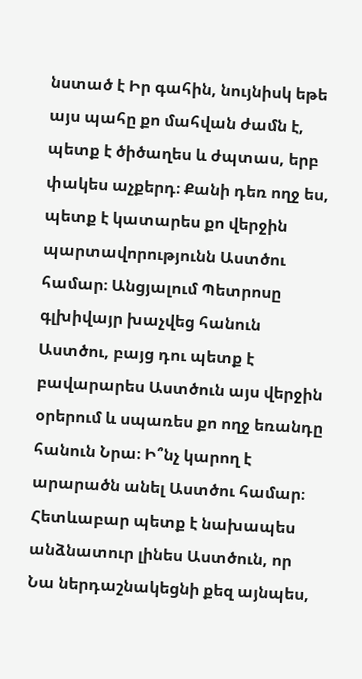նստած է Իր գահին, նույնիսկ եթե այս պահը քո մահվան ժամն է, պետք է ծիծաղես և ժպտաս, երբ փակես աչքերդ։ Քանի դեռ ողջ ես, պետք է կատարես քո վերջին պարտավորությունն Աստծու համար։ Անցյալում Պետրոսը գլխիվայր խաչվեց հանուն Աստծու, բայց դու պետք է բավարարես Աստծուն այս վերջին օրերում և սպառես քո ողջ եռանդը հանուն Նրա։ Ի՞նչ կարող է արարածն անել Աստծու համար։ Հետևաբար պետք է նախապես անձնատուր լինես Աստծուն, որ Նա ներդաշնակեցնի քեզ այնպես,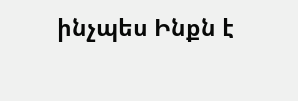ինչպես Ինքն է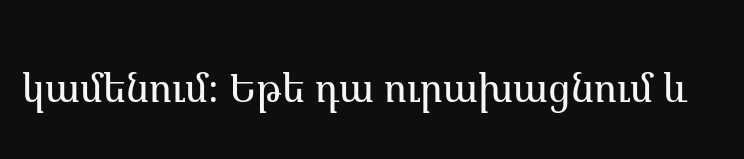կամենում։ Եթե դա ուրախացնում և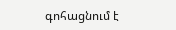գոհացնում է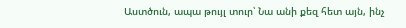Աստծուն, ապա թույլ տուր՝ Նա անի քեզ հետ այն, ինչ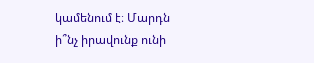կամենում է։ Մարդն ի՞նչ իրավունք ունի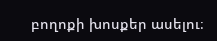բողոքի խոսքեր ասելու։